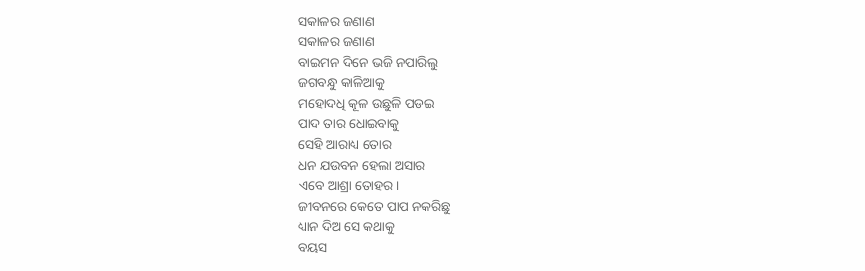ସକାଳର ଜଣାଣ
ସକାଳର ଜଣାଣ
ବାଇମନ ଦିନେ ଭଜି ନପାରିଲୁ
ଜଗବନ୍ଧୁ କାଳିଆକୁ
ମହୋଦଧି କୂଳ ଉଛୁଳି ପଡଇ
ପାଦ ତାର ଧୋଇବାକୁ
ସେହି ଆରାଧ୍ୟ ତୋର
ଧନ ଯଉବନ ହେଲା ଅସାର
ଏବେ ଆଶ୍ରା ତୋହର।
ଜୀବନରେ କେତେ ପାପ ନକରିଛୁ
ଧ୍ୟାନ ଦିଅ ସେ କଥାକୁ
ବୟସ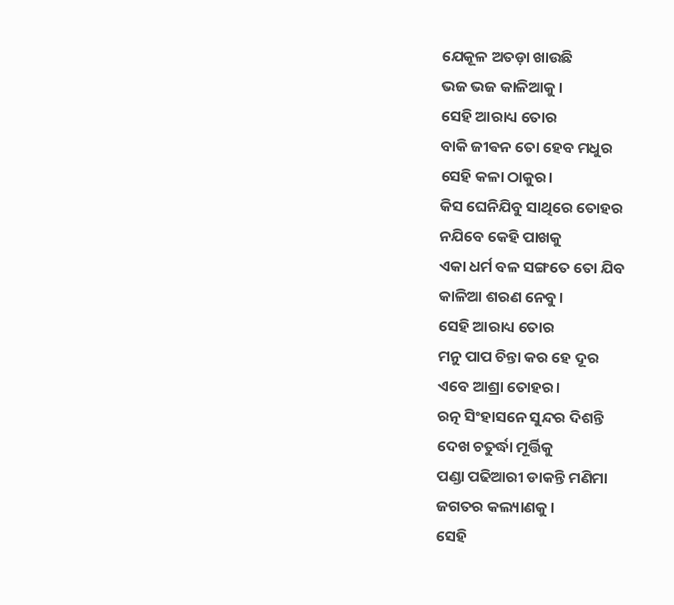ଯେକୂଳ ଅତଡ଼ା ଖାଉଛି
ଭଜ ଭଜ କାଳିଆକୁ।
ସେହି ଆରାଧ୍ୟ ତୋର
ବାକି ଜୀଵନ ତୋ ହେବ ମଧୁର
ସେହି କଳା ଠାକୁର।
କିସ ଘେନିଯିବୁ ସାଥିରେ ତୋହର
ନଯିବେ କେହି ପାଖକୁ
ଏକା ଧର୍ମ ବଳ ସଙ୍ଗତେ ତୋ ଯିବ
କାଳିଆ ଶରଣ ନେବୁ।
ସେହି ଆରାଧ୍ୟ ତୋର
ମନୁ ପାପ ଚିନ୍ତା କର ହେ ଦୂର
ଏବେ ଆଶ୍ରା ତୋହର।
ରତ୍ନ ସିଂହାସନେ ସୁନ୍ଦର ଦିଶନ୍ତି
ଦେଖ ଚତୁର୍ଦ୍ଧା ମୂର୍ତ୍ତିକୁ
ପଣ୍ଡା ପଢିଆରୀ ଡାକନ୍ତି ମଣିମା
ଜଗତର କଲ୍ୟାଣକୁ।
ସେହି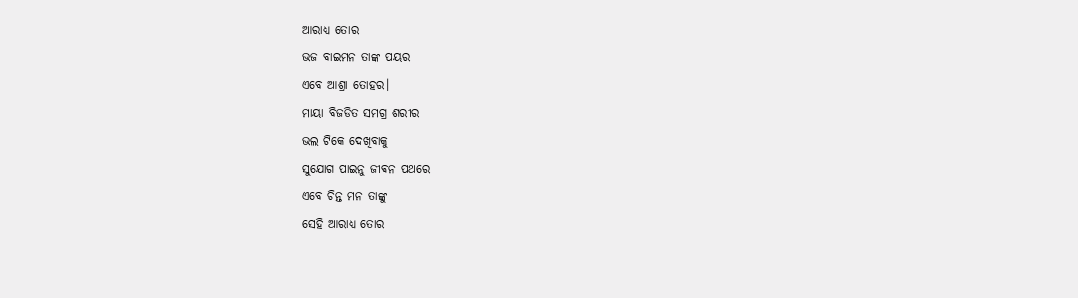ଆରାଧ୍ୟ ତୋର
ଭଜ ବାଇମନ ତାଙ୍କ ପୟର
ଏବେ ଆଶ୍ରା ତୋହର।
ମାୟା ବିଜଡିତ ସମଗ୍ର ଶରୀର
ଭଲ ଟିକେ ଦେଖିବାକୁ
ସୁଯୋଗ ପାଇନୁ ଜୀଵନ ପଥରେ
ଏବେ ଚିନ୍ତ ମନ ତାଙ୍କୁ
ସେହି ଆରାଧ୍ୟ ତୋର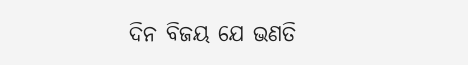ଦିନ ବିଜୟ ଯେ ଭଣତି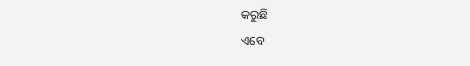କରୁଛି
ଏବେ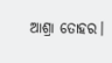ଆଶ୍ରା ତୋହର।